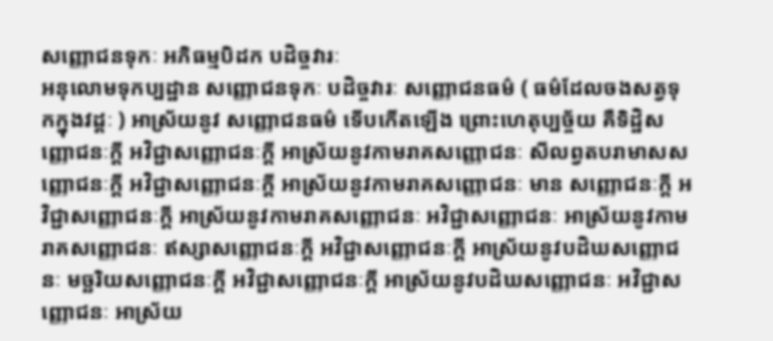សញ្ញេាជនទុកៈ អភិធម្មបិដក បដិច្ចវារៈ
អនុលោមទុកប្បដ្ឋាន សញ្ញោជនទុកៈ បដិច្ចវារៈ សញ្ញោជនធម៌ ( ធម៌ដែលចងសត្វទុកក្នុងវដ្តៈ ) អាស្រ័យនូវ សញ្ញោជនធម៌ ទើបកើតឡើង ព្រោះហេតុប្បច្ច័យ គឺទិដ្ឋិសញ្ញោជនៈក្តី អវិជ្ជាសញ្ញោជនៈក្តី អាស្រ័យនូវកាមរាគសញ្ញោជនៈ សីលព្វតបរាមាសសញ្ញោជនៈក្តី អវិជ្ជាសញ្ញោជនៈក្តី អាស្រ័យនូវកាមរាគសញ្ញោជនៈ មាន សញ្ញោជនៈក្តី អវិជ្ជាសញ្ញោជនៈក្តី អាស្រ័យនូវកាមរាគសញ្ញោជនៈ អវិជ្ជាសញ្ញោជនៈ អាស្រ័យនូវកាមរាគសញ្ញោជនៈ ឥស្សាសញ្ញោជនៈក្តី អវិជ្ជាសញ្ញោជនៈក្តី អាស្រ័យនូវបដិឃសញ្ញោជនៈ មច្ឆរិយសញ្ញោជនៈក្តី អវិជ្ជាសញ្ញោជនៈក្តី អាស្រ័យនូវបដិឃសញ្ញោជនៈ អវិជ្ជាសញ្ញោជនៈ អាស្រ័យ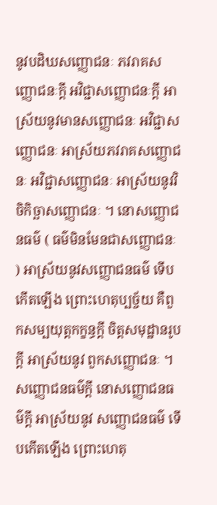នូវបដិឃសញ្ញោជនៈ ភវរាគសញ្ញោជនៈក្តី អវិជ្ជាសញ្ញោជនៈក្តី អាស្រ័យនូវមានសញ្ញោជនៈ អវិជ្ជាសញ្ញោជនៈ អាស្រ័យភវរាគសញ្ញោជនៈ អវិជ្ជាសញ្ញោជនៈ អាស្រ័យនូវវិចិកិច្ឆាសញ្ញោជនៈ ។ នោសញ្ញោជនធម៌ ( ធម៌មិនមែនជាសញ្ញោជនៈ ) អាស្រ័យនូវសញ្ញោជនធម៌ ទើបកើតឡើង ព្រោះហេតុប្បច្ច័យ គឺពួកសម្បយុត្តកក្ខន្ធក្តី ចិត្តសមុដ្ឋានរូបក្តី អាស្រ័យនូវ ពួកសញ្ញោជនៈ ។ សញ្ញោជនធម៌ក្តី នោសញ្ញោជនធម៌ក្តី អាស្រ័យនូវ សញ្ញោជនធម៌ ទើបកើតឡើង ព្រោះហេតុ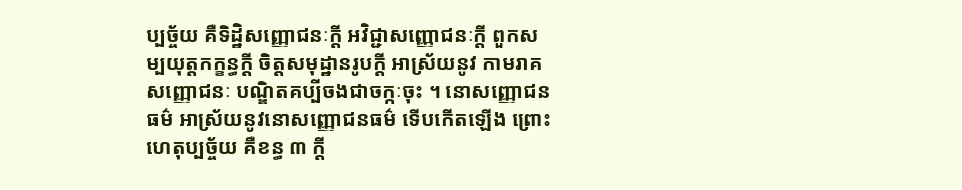ប្បច្ច័យ គឺទិដ្ឋិសញ្ញោជនៈក្តី អវិជ្ជាសញ្ញោជនៈក្តី ពួកសម្បយុត្តកក្ខន្ធក្តី ចិត្តសមុដ្ឋានរូបក្តី អាស្រ័យនូវ កាមរាគសញ្ញោជនៈ បណ្ឌិតគប្បីចងជាចក្កៈចុះ ។ នោសញ្ញោជនធម៌ អាស្រ័យនូវនោសញ្ញោជនធម៌ ទើបកើតឡើង ព្រោះហេតុប្បច្ច័យ គឺខន្ធ ៣ ក្តី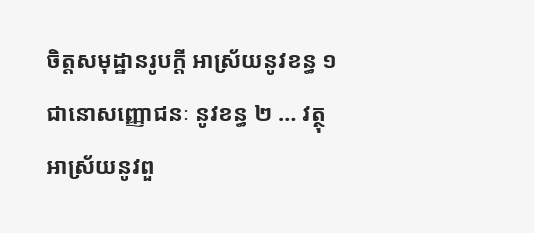ចិត្តសមុដ្ឋានរូបក្តី អាស្រ័យនូវខន្ធ ១ ជានោសញ្ញោជនៈ នូវខន្ធ ២ … វត្ថុ អាស្រ័យនូវពួ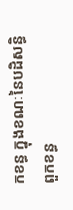កខន្ធ ក្នុងខណៈនៃបដិសន្ធិ ពួកខន្ធ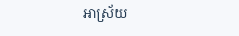អាស្រ័យ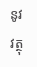នូវវត្ថុ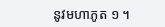នូវមហាភូត ១ ។